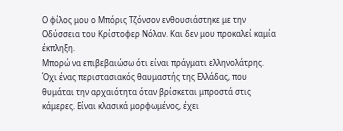Ο φίλος μου ο Μπόρις Τζόνσον ενθουσιάστηκε με την Οδύσσεια του Κρίστοφερ Νόλαν. Και δεν μου προκαλεί καμία έκπληξη.
Μπορώ να επιβεβαιώσω ότι είναι πράγματι ελληνολάτρης. Όχι ένας περιστασιακός θαυμαστής της Ελλάδας, που θυμάται την αρχαιότητα όταν βρίσκεται μπροστά στις κάμερες. Είναι κλασικά μορφωμένος, έχει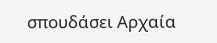σπουδάσει Αρχαία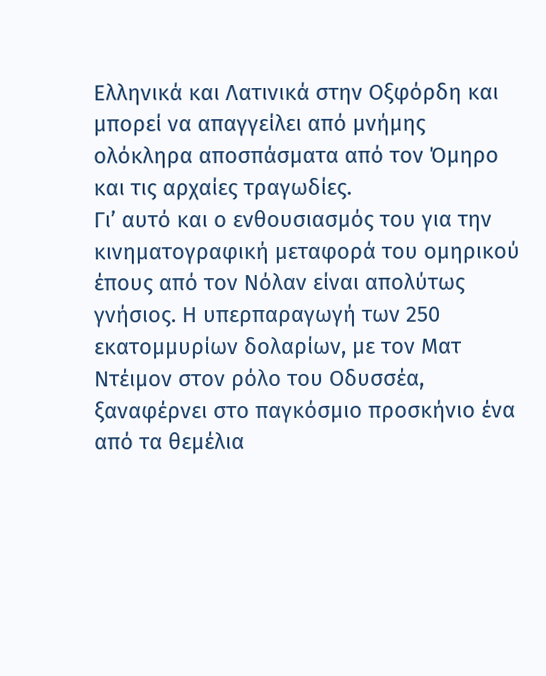Ελληνικά και Λατινικά στην Οξφόρδη και μπορεί να απαγγείλει από μνήμης ολόκληρα αποσπάσματα από τον Όμηρο και τις αρχαίες τραγωδίες.
Γι’ αυτό και ο ενθουσιασμός του για την κινηματογραφική μεταφορά του ομηρικού έπους από τον Νόλαν είναι απολύτως γνήσιος. Η υπερπαραγωγή των 250 εκατομμυρίων δολαρίων, με τον Ματ Ντέιμον στον ρόλο του Οδυσσέα, ξαναφέρνει στο παγκόσμιο προσκήνιο ένα από τα θεμέλια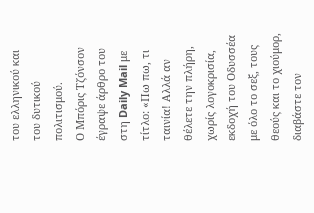του ελληνικού και του δυτικού πολιτισμού.
Ο Μπόρις Τζόνσον έγραψε άρθρο του στη Daily Mail με τίτλο: «Πω πω, τι ταινία! Αλλά αν θέλετε την πλήρη, χωρίς λογοκρισία, εκδοχή του Οδυσσέα με όλο το σεξ, τους θεούς και το χιούμορ, διαβάστε τον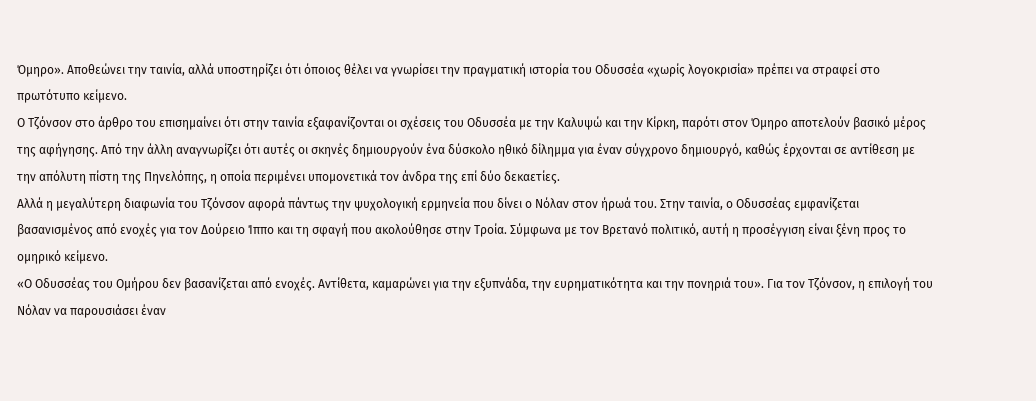Όμηρο». Αποθεώνει την ταινία, αλλά υποστηρίζει ότι όποιος θέλει να γνωρίσει την πραγματική ιστορία του Οδυσσέα «χωρίς λογοκρισία» πρέπει να στραφεί στο πρωτότυπο κείμενο.
Ο Τζόνσον στο άρθρο του επισημαίνει ότι στην ταινία εξαφανίζονται οι σχέσεις του Οδυσσέα με την Καλυψώ και την Κίρκη, παρότι στον Όμηρο αποτελούν βασικό μέρος της αφήγησης. Από την άλλη αναγνωρίζει ότι αυτές οι σκηνές δημιουργούν ένα δύσκολο ηθικό δίλημμα για έναν σύγχρονο δημιουργό, καθώς έρχονται σε αντίθεση με την απόλυτη πίστη της Πηνελόπης, η οποία περιμένει υπομονετικά τον άνδρα της επί δύο δεκαετίες.
Αλλά η μεγαλύτερη διαφωνία του Τζόνσον αφορά πάντως την ψυχολογική ερμηνεία που δίνει ο Νόλαν στον ήρωά του. Στην ταινία, ο Οδυσσέας εμφανίζεται βασανισμένος από ενοχές για τον Δούρειο Ίππο και τη σφαγή που ακολούθησε στην Τροία. Σύμφωνα με τον Βρετανό πολιτικό, αυτή η προσέγγιση είναι ξένη προς το ομηρικό κείμενο.
«Ο Οδυσσέας του Ομήρου δεν βασανίζεται από ενοχές. Αντίθετα, καμαρώνει για την εξυπνάδα, την ευρηματικότητα και την πονηριά του». Για τον Τζόνσον, η επιλογή του Νόλαν να παρουσιάσει έναν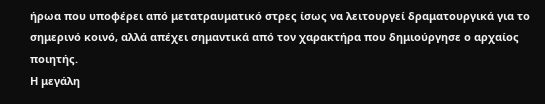ήρωα που υποφέρει από μετατραυματικό στρες ίσως να λειτουργεί δραματουργικά για το σημερινό κοινό, αλλά απέχει σημαντικά από τον χαρακτήρα που δημιούργησε ο αρχαίος ποιητής.
Η μεγάλη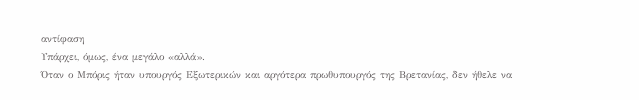αντίφαση
Υπάρχει, όμως, ένα μεγάλο «αλλά».
Όταν ο Μπόρις ήταν υπουργός Εξωτερικών και αργότερα πρωθυπουργός της Βρετανίας, δεν ήθελε να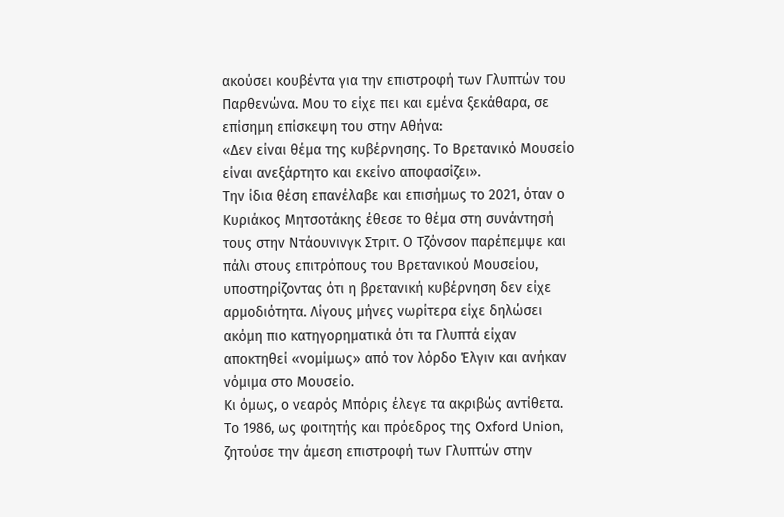ακούσει κουβέντα για την επιστροφή των Γλυπτών του Παρθενώνα. Μου το είχε πει και εμένα ξεκάθαρα, σε επίσημη επίσκεψη του στην Αθήνα:
«Δεν είναι θέμα της κυβέρνησης. Το Βρετανικό Μουσείο είναι ανεξάρτητο και εκείνο αποφασίζει».
Την ίδια θέση επανέλαβε και επισήμως το 2021, όταν ο Κυριάκος Μητσοτάκης έθεσε το θέμα στη συνάντησή τους στην Ντάουνινγκ Στριτ. Ο Τζόνσον παρέπεμψε και πάλι στους επιτρόπους του Βρετανικού Μουσείου, υποστηρίζοντας ότι η βρετανική κυβέρνηση δεν είχε αρμοδιότητα. Λίγους μήνες νωρίτερα είχε δηλώσει ακόμη πιο κατηγορηματικά ότι τα Γλυπτά είχαν αποκτηθεί «νομίμως» από τον λόρδο Έλγιν και ανήκαν νόμιμα στο Μουσείο.
Κι όμως, ο νεαρός Μπόρις έλεγε τα ακριβώς αντίθετα. Το 1986, ως φοιτητής και πρόεδρος της Oxford Union, ζητούσε την άμεση επιστροφή των Γλυπτών στην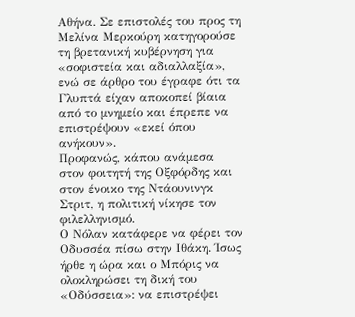Αθήνα. Σε επιστολές του προς τη Μελίνα Μερκούρη κατηγορούσε τη βρετανική κυβέρνηση για «σοφιστεία και αδιαλλαξία», ενώ σε άρθρο του έγραφε ότι τα Γλυπτά είχαν αποκοπεί βίαια από το μνημείο και έπρεπε να επιστρέψουν «εκεί όπου ανήκουν».
Προφανώς, κάπου ανάμεσα στον φοιτητή της Οξφόρδης και στον ένοικο της Ντάουνινγκ Στριτ, η πολιτική νίκησε τον φιλελληνισμό.
Ο Νόλαν κατάφερε να φέρει τον Οδυσσέα πίσω στην Ιθάκη. Ίσως ήρθε η ώρα και ο Μπόρις να ολοκληρώσει τη δική του «Οδύσσεια»: να επιστρέψει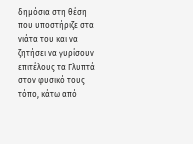δημόσια στη θέση που υποστήριζε στα νιάτα του και να ζητήσει να γυρίσουν επιτέλους τα Γλυπτά στον φυσικό τους τόπο, κάτω από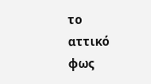το αττικό φως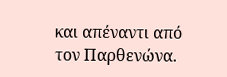και απέναντι από τον Παρθενώνα.